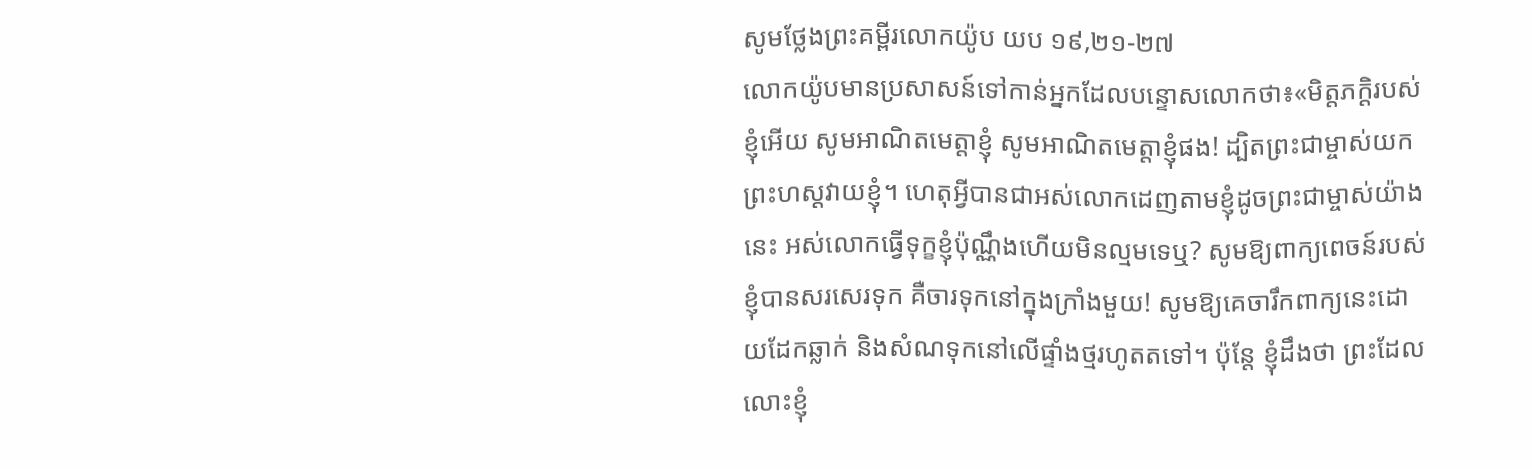សូមថ្លែងព្រះគម្ពីរលោកយ៉ូប យប ១៩,២១-២៧
លោកយ៉ូបមានប្រសាសន៍ទៅកាន់អ្នកដែលបន្ទោសលោកថា៖«មិត្តភក្ដិរបស់ខ្ញុំអើយ សូមអាណិតមេត្តាខ្ញុំ សូមអាណិតមេត្តាខ្ញុំផង! ដ្បិតព្រះជាម្ចាស់យកព្រះហស្ដវាយខ្ញុំ។ ហេតុអ្វីបានជាអស់លោកដេញតាមខ្ញុំដូចព្រះជាម្ចាស់យ៉ាងនេះ អស់លោកធ្វើទុក្ខខ្ញុំប៉ុណ្ណឹងហើយមិនល្មមទេឬ? សូមឱ្យពាក្យពេចន៍របស់ខ្ញុំបានសរសេរទុក គឺចារទុកនៅក្នុងក្រាំងមួយ! សូមឱ្យគេចារឹកពាក្យនេះដោយដែកឆ្លាក់ និងសំណទុកនៅលើផ្ទាំងថ្មរហូតតទៅ។ ប៉ុន្តែ ខ្ញុំដឹងថា ព្រះដែលលោះខ្ញុំ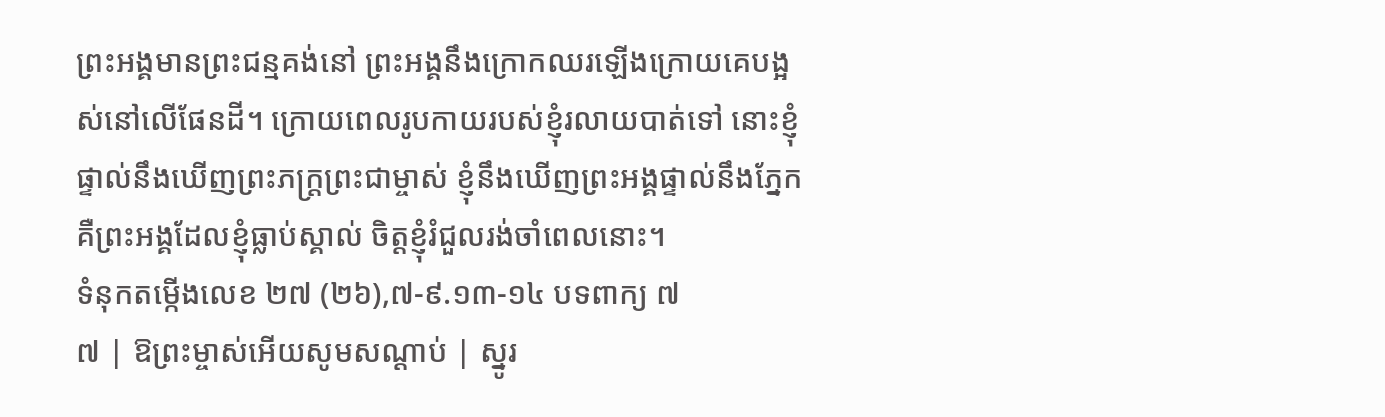ព្រះអង្គមានព្រះជន្មគង់នៅ ព្រះអង្គនឹងក្រោកឈរឡើងក្រោយគេបង្អស់នៅលើផែនដី។ ក្រោយពេលរូបកាយរបស់ខ្ញុំរលាយបាត់ទៅ នោះខ្ញុំផ្ទាល់នឹងឃើញព្រះភក្ត្រព្រះជាម្ចាស់ ខ្ញុំនឹងឃើញព្រះអង្គផ្ទាល់នឹងភ្នែក គឺព្រះអង្គដែលខ្ញុំធ្លាប់ស្គាល់ ចិត្តខ្ញុំរំជួលរង់ចាំពេលនោះ។
ទំនុកតម្កើងលេខ ២៧ (២៦),៧-៩.១៣-១៤ បទពាក្យ ៧
៧ | ឱព្រះម្ចាស់អើយសូមសណ្ដាប់ | ស្នូរ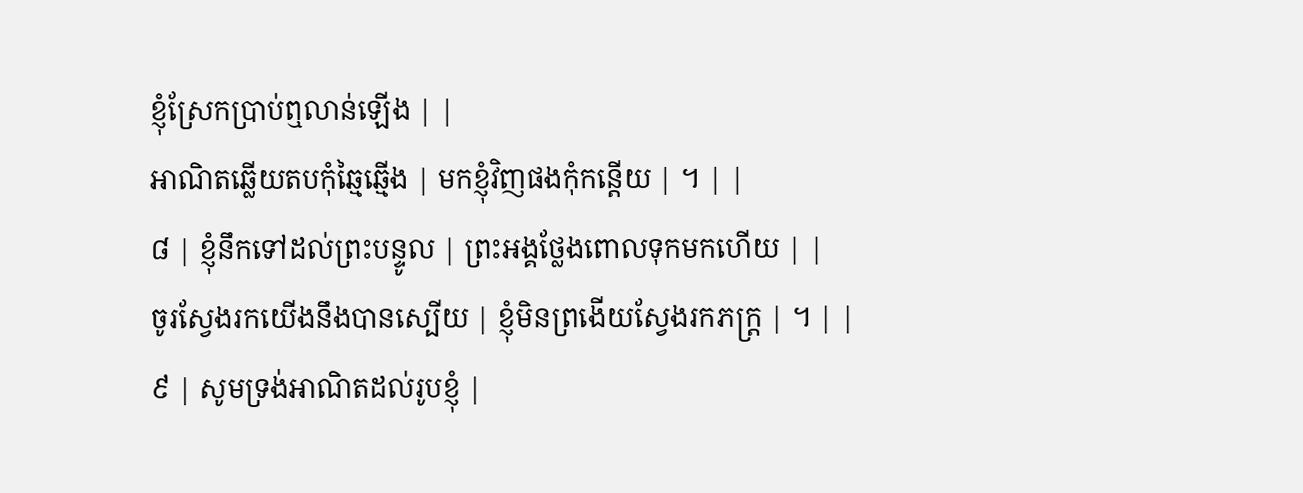ខ្ញុំស្រែកប្រាប់ឮលាន់ឡើង | |
អាណិតឆ្លើយតបកុំឆ្មៃឆ្មើង | មកខ្ញុំវិញផងកុំកន្ដើយ | ។ | |
៨ | ខ្ញុំនឹកទៅដល់ព្រះបន្ទូល | ព្រះអង្គថ្លែងពោលទុកមកហើយ | |
ចូរស្វែងរកយើងនឹងបានស្បើយ | ខ្ញុំមិនព្រងើយស្វែងរកភក្រ្ត | ។ | |
៩ | សូមទ្រង់អាណិតដល់រូបខ្ញុំ |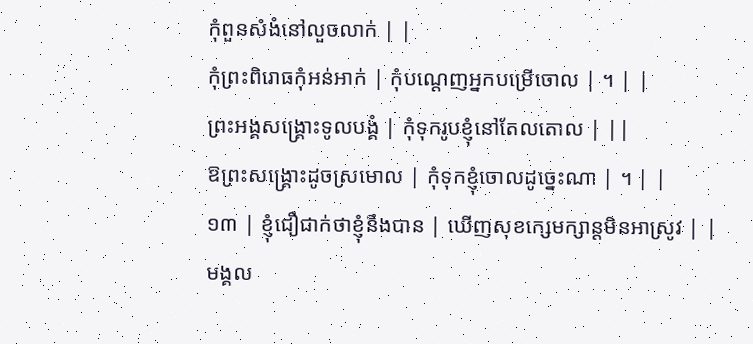កុំពួនសំងំនៅលួចលាក់ | |
កុំព្រះពិរោធកុំអន់អាក់ | កុំបណ្ដេញអ្នកបម្រើចោល | ។ | |
ព្រះអង្គសង្គ្រោះទូលបង្គំ | កុំទុករូបខ្ញុំនៅតែលតោល | ||
ឱព្រះសង្គ្រោះដូចស្រមោល | កុំទុកខ្ញុំចោលដូច្នេះណា | ។ | |
១៣ | ខ្ញុំជឿជាក់ថាខ្ញុំនឹងបាន | ឃើញសុខក្សេមក្សាន្ដមិនអាស្រូវ | |
មង្គល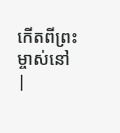កើតពីព្រះម្ចាស់នៅ |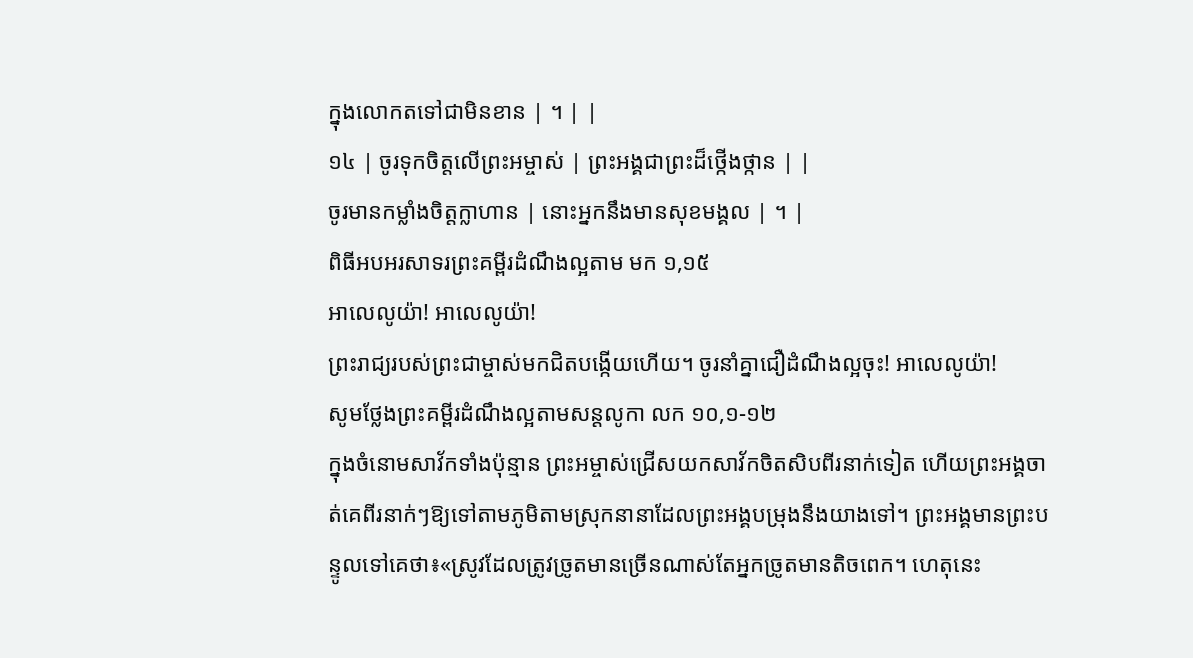ក្នុងលោកតទៅជាមិនខាន | ។ | |
១៤ | ចូរទុកចិត្តលើព្រះអម្ចាស់ | ព្រះអង្គជាព្រះដ៏ថ្កើងថ្កាន | |
ចូរមានកម្លាំងចិត្តក្លាហាន | នោះអ្នកនឹងមានសុខមង្គល | ។ |
ពិធីអបអរសាទរព្រះគម្ពីរដំណឹងល្អតាម មក ១,១៥
អាលេលូយ៉ា! អាលេលូយ៉ា!
ព្រះរាជ្យរបស់ព្រះជាម្ចាស់មកជិតបង្កើយហើយ។ ចូរនាំគ្នាជឿដំណឹងល្អចុះ! អាលេលូយ៉ា!
សូមថ្លែងព្រះគម្ពីរដំណឹងល្អតាមសន្តលូកា លក ១០,១-១២
ក្នុងចំនោមសាវ័កទាំងប៉ុន្មាន ព្រះអម្ចាស់ជ្រើសយកសាវ័កចិតសិបពីរនាក់ទៀត ហើយព្រះអង្គចាត់គេពីរនាក់ៗឱ្យទៅតាមភូមិតាមស្រុកនានាដែលព្រះអង្គបម្រុងនឹងយាងទៅ។ ព្រះអង្គមានព្រះបន្ទូលទៅគេថា៖«ស្រូវដែលត្រូវច្រូតមានច្រើនណាស់តែអ្នកច្រូតមានតិចពេក។ ហេតុនេះ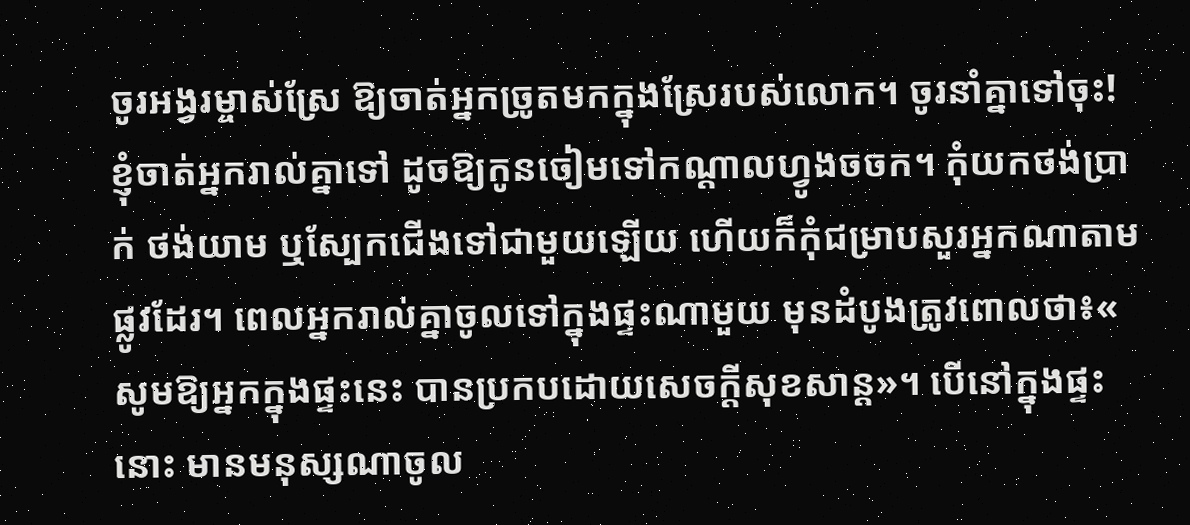ចូរអង្វរម្ចាស់ស្រែ ឱ្យចាត់អ្នកច្រូតមកក្នុងស្រែរបស់លោក។ ចូរនាំគ្នាទៅចុះ! ខ្ញុំចាត់អ្នករាល់គ្នាទៅ ដូចឱ្យកូនចៀមទៅកណ្ដាលហ្វូងចចក។ កុំយកថង់ប្រាក់ ថង់យាម ឬស្បែកជើងទៅជាមួយឡើយ ហើយក៏កុំជម្រាបសួរអ្នកណាតាមផ្លូវដែរ។ ពេលអ្នករាល់គ្នាចូលទៅក្នុងផ្ទះណាមួយ មុនដំបូងត្រូវពោលថា៖« សូមឱ្យអ្នកក្នុងផ្ទះនេះ បានប្រកបដោយសេចក្ដីសុខសាន្ដ»។ បើនៅក្នុងផ្ទះនោះ មានមនុស្សណាចូល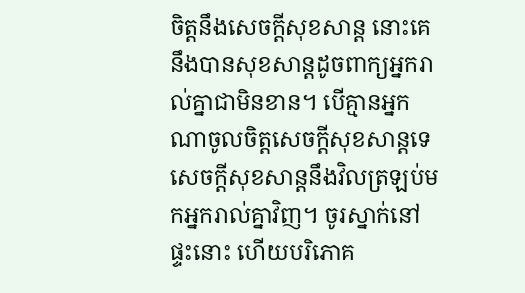ចិត្ដនឹងសេចក្ដីសុខសាន្ដ នោះគេនឹងបានសុខសាន្ដដូចពាក្យអ្នករាល់គ្នាជាមិនខាន។ បើគ្មានអ្នកណាចូលចិត្តសេចក្ដីសុខសាន្ដទេ សេចក្ដីសុខសាន្ដនឹងវិលត្រឡប់មកអ្នករាល់គ្នាវិញ។ ចូរស្នាក់នៅផ្ទះនោះ ហើយបរិភោគ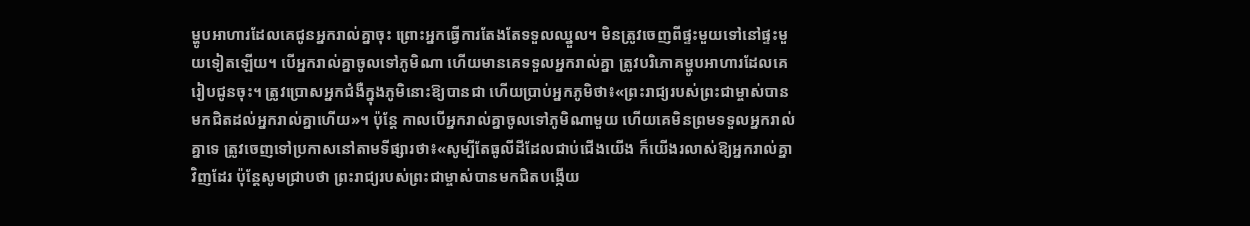ម្ហូបអាហារដែលគេជូនអ្នករាល់គ្នាចុះ ព្រោះអ្នកធើ្វការតែងតែទទួលឈ្នួល។ មិនត្រូវចេញពីផ្ទះមួយទៅនៅផ្ទះមួយទៀតឡើយ។ បើអ្នករាល់គ្នាចូលទៅភូមិណា ហើយមានគេទទួលអ្នករាល់គ្នា ត្រូវបរិភោគម្ហូបអាហារដែលគេរៀបជូនចុះ។ ត្រូវប្រោសអ្នកជំងឺក្នុងភូមិនោះឱ្យបានជា ហើយប្រាប់អ្នកភូមិថា៖«ព្រះរាជ្យរបស់ព្រះជាម្ចាស់បានមកជិតដល់អ្នករាល់គ្នាហើយ»។ ប៉ុន្ដែ កាលបើអ្នករាល់គ្នាចូលទៅភូមិណាមួយ ហើយគេមិនព្រមទទួលអ្នករាល់គ្នាទេ ត្រូវចេញទៅប្រកាសនៅតាមទីផ្សារថា៖«សូម្បីតែធូលីដីដែលជាប់ជើងយើង ក៏យើងរលាស់ឱ្យអ្នករាល់គ្នាវិញដែរ ប៉ុន្ដែសូមជ្រាបថា ព្រះរាជ្យរបស់ព្រះជាម្ចាស់បានមកជិតបង្កើយ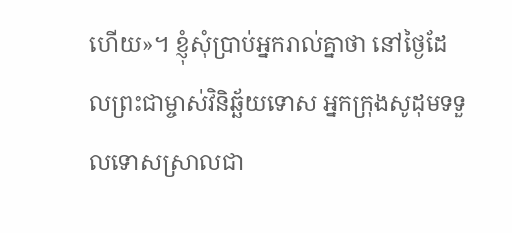ហើយ»។ ខ្ញុំសុំប្រាប់អ្នករាល់គ្នាថា នៅថ្ងៃដែលព្រះជាម្ចាស់វិនិឆ្ឆ័យទោស អ្នកក្រុងសូដុមទទួលទោសស្រាលជា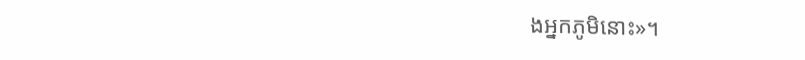ងអ្នកភូមិនោះ»។